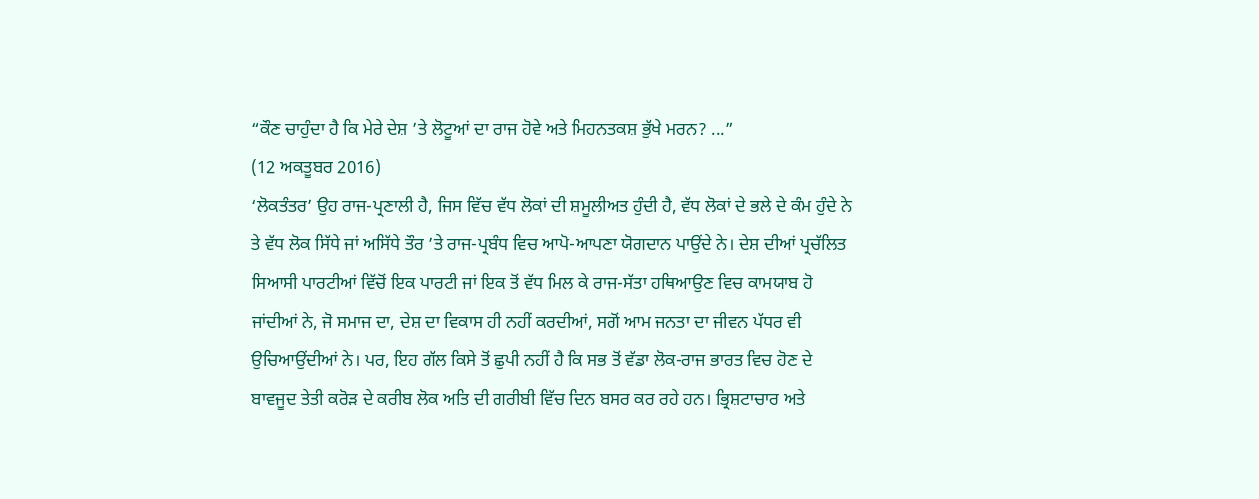“ਕੌਣ ਚਾਹੁੰਦਾ ਹੈ ਕਿ ਮੇਰੇ ਦੇਸ਼ ’ਤੇ ਲੋਟੂਆਂ ਦਾ ਰਾਜ ਹੋਵੇ ਅਤੇ ਮਿਹਨਤਕਸ਼ ਭੁੱਖੇ ਮਰਨ? ...”
(12 ਅਕਤੂਬਰ 2016)
‘ਲੋਕਤੰਤਰ’ ਉਹ ਰਾਜ-ਪ੍ਰਣਾਲੀ ਹੈ, ਜਿਸ ਵਿੱਚ ਵੱਧ ਲੋਕਾਂ ਦੀ ਸ਼ਮੂਲੀਅਤ ਹੁੰਦੀ ਹੈ, ਵੱਧ ਲੋਕਾਂ ਦੇ ਭਲੇ ਦੇ ਕੰਮ ਹੁੰਦੇ ਨੇ ਤੇ ਵੱਧ ਲੋਕ ਸਿੱਧੇ ਜਾਂ ਅਸਿੱਧੇ ਤੌਰ ’ਤੇ ਰਾਜ-ਪ੍ਰਬੰਧ ਵਿਚ ਆਪੋ-ਆਪਣਾ ਯੋਗਦਾਨ ਪਾਉਂਦੇ ਨੇ। ਦੇਸ਼ ਦੀਆਂ ਪ੍ਰਚੱਲਿਤ ਸਿਆਸੀ ਪਾਰਟੀਆਂ ਵਿੱਚੋਂ ਇਕ ਪਾਰਟੀ ਜਾਂ ਇਕ ਤੋਂ ਵੱਧ ਮਿਲ ਕੇ ਰਾਜ-ਸੱਤਾ ਹਥਿਆਉਣ ਵਿਚ ਕਾਮਯਾਬ ਹੋ ਜਾਂਦੀਆਂ ਨੇ, ਜੋ ਸਮਾਜ ਦਾ, ਦੇਸ਼ ਦਾ ਵਿਕਾਸ ਹੀ ਨਹੀਂ ਕਰਦੀਆਂ, ਸਗੋਂ ਆਮ ਜਨਤਾ ਦਾ ਜੀਵਨ ਪੱਧਰ ਵੀ ਉਚਿਆਉਂਦੀਆਂ ਨੇ। ਪਰ, ਇਹ ਗੱਲ ਕਿਸੇ ਤੋਂ ਛੁਪੀ ਨਹੀਂ ਹੈ ਕਿ ਸਭ ਤੋਂ ਵੱਡਾ ਲੋਕ-ਰਾਜ ਭਾਰਤ ਵਿਚ ਹੋਣ ਦੇ ਬਾਵਜੂਦ ਤੇਤੀ ਕਰੋੜ ਦੇ ਕਰੀਬ ਲੋਕ ਅਤਿ ਦੀ ਗਰੀਬੀ ਵਿੱਚ ਦਿਨ ਬਸਰ ਕਰ ਰਹੇ ਹਨ। ਭ੍ਰਿਸ਼ਟਾਚਾਰ ਅਤੇ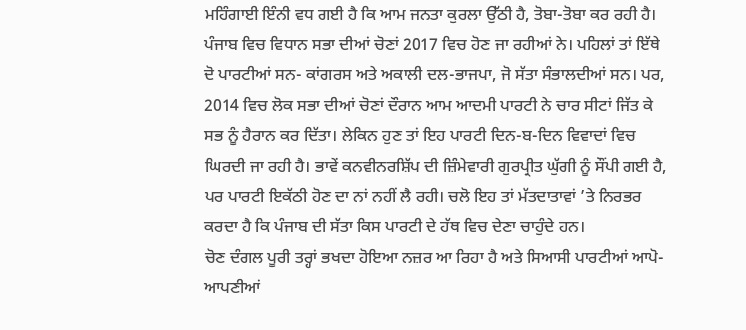ਮਹਿੰਗਾਈ ਇੰਨੀ ਵਧ ਗਈ ਹੈ ਕਿ ਆਮ ਜਨਤਾ ਕੁਰਲਾ ਉੱਠੀ ਹੈ, ਤੋਬਾ-ਤੋਬਾ ਕਰ ਰਹੀ ਹੈ।
ਪੰਜਾਬ ਵਿਚ ਵਿਧਾਨ ਸਭਾ ਦੀਆਂ ਚੋਣਾਂ 2017 ਵਿਚ ਹੋਣ ਜਾ ਰਹੀਆਂ ਨੇ। ਪਹਿਲਾਂ ਤਾਂ ਇੱਥੇ ਦੋ ਪਾਰਟੀਆਂ ਸਨ- ਕਾਂਗਰਸ ਅਤੇ ਅਕਾਲੀ ਦਲ-ਭਾਜਪਾ, ਜੋ ਸੱਤਾ ਸੰਭਾਲਦੀਆਂ ਸਨ। ਪਰ, 2014 ਵਿਚ ਲੋਕ ਸਭਾ ਦੀਆਂ ਚੋਣਾਂ ਦੌਰਾਨ ਆਮ ਆਦਮੀ ਪਾਰਟੀ ਨੇ ਚਾਰ ਸੀਟਾਂ ਜਿੱਤ ਕੇ ਸਭ ਨੂੰ ਹੈਰਾਨ ਕਰ ਦਿੱਤਾ। ਲੇਕਿਨ ਹੁਣ ਤਾਂ ਇਹ ਪਾਰਟੀ ਦਿਨ-ਬ-ਦਿਨ ਵਿਵਾਦਾਂ ਵਿਚ ਘਿਰਦੀ ਜਾ ਰਹੀ ਹੈ। ਭਾਵੇਂ ਕਨਵੀਨਰਸ਼ਿੱਪ ਦੀ ਜ਼ਿੰਮੇਵਾਰੀ ਗੁਰਪ੍ਰੀਤ ਘੁੱਗੀ ਨੂੰ ਸੌਂਪੀ ਗਈ ਹੈ, ਪਰ ਪਾਰਟੀ ਇਕੱਠੀ ਹੋਣ ਦਾ ਨਾਂ ਨਹੀਂ ਲੈ ਰਹੀ। ਚਲੋ ਇਹ ਤਾਂ ਮੱਤਦਾਤਾਵਾਂ ’ਤੇ ਨਿਰਭਰ ਕਰਦਾ ਹੈ ਕਿ ਪੰਜਾਬ ਦੀ ਸੱਤਾ ਕਿਸ ਪਾਰਟੀ ਦੇ ਹੱਥ ਵਿਚ ਦੇਣਾ ਚਾਹੁੰਦੇ ਹਨ।
ਚੋਣ ਦੰਗਲ ਪੂਰੀ ਤਰ੍ਹਾਂ ਭਖਦਾ ਹੋਇਆ ਨਜ਼ਰ ਆ ਰਿਹਾ ਹੈ ਅਤੇ ਸਿਆਸੀ ਪਾਰਟੀਆਂ ਆਪੋ-ਆਪਣੀਆਂ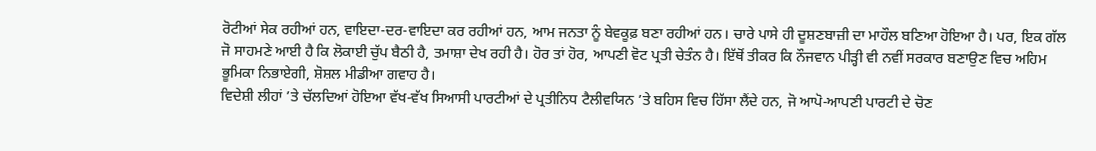ਰੋਟੀਆਂ ਸੇਕ ਰਹੀਆਂ ਹਨ, ਵਾਇਦਾ-ਦਰ-ਵਾਇਦਾ ਕਰ ਰਹੀਆਂ ਹਨ, ਆਮ ਜਨਤਾ ਨੂੰ ਬੇਵਕੂਫ਼ ਬਣਾ ਰਹੀਆਂ ਹਨ। ਚਾਰੇ ਪਾਸੇ ਹੀ ਦੂਸ਼ਣਬਾਜ਼ੀ ਦਾ ਮਾਹੌਲ ਬਣਿਆ ਹੋਇਆ ਹੈ। ਪਰ, ਇਕ ਗੱਲ ਜੋ ਸਾਹਮਣੇ ਆਈ ਹੈ ਕਿ ਲੋਕਾਈ ਚੁੱਪ ਬੈਠੀ ਹੈ, ਤਮਾਸ਼ਾ ਦੇਖ ਰਹੀ ਹੈ। ਹੋਰ ਤਾਂ ਹੋਰ, ਆਪਣੀ ਵੋਟ ਪ੍ਰਤੀ ਚੇਤੰਨ ਹੈ। ਇੱਥੋਂ ਤੀਕਰ ਕਿ ਨੌਜਵਾਨ ਪੀੜ੍ਹੀ ਵੀ ਨਵੀਂ ਸਰਕਾਰ ਬਣਾਉਣ ਵਿਚ ਅਹਿਮ ਭੂਮਿਕਾ ਨਿਭਾਏਗੀ, ਸ਼ੋਸ਼ਲ ਮੀਡੀਆ ਗਵਾਹ ਹੈ।
ਵਿਦੇਸ਼ੀ ਲੀਹਾਂ ’ਤੇ ਚੱਲਦਿਆਂ ਹੋਇਆ ਵੱਖ-ਵੱਖ ਸਿਆਸੀ ਪਾਰਟੀਆਂ ਦੇ ਪ੍ਰਤੀਨਿਧ ਟੈਲੀਵਯਿਨ ’ਤੇ ਬਹਿਸ ਵਿਚ ਹਿੱਸਾ ਲੈਂਦੇ ਹਨ, ਜੋ ਆਪੋ-ਆਪਣੀ ਪਾਰਟੀ ਦੇ ਚੋਣ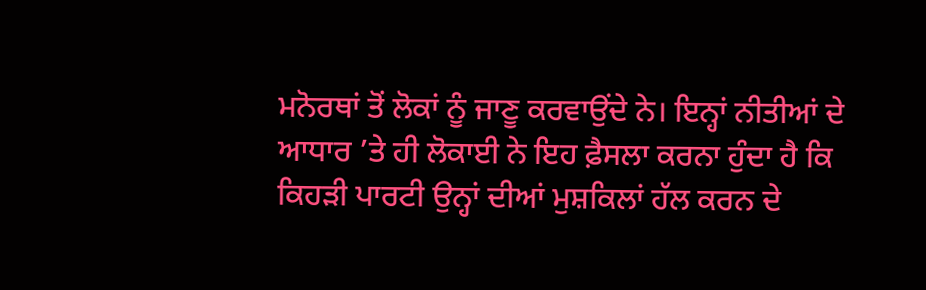ਮਨੋਰਥਾਂ ਤੋਂ ਲੋਕਾਂ ਨੂੰ ਜਾਣੂ ਕਰਵਾਉਂਦੇ ਨੇ। ਇਨ੍ਹਾਂ ਨੀਤੀਆਂ ਦੇ ਆਧਾਰ ’ਤੇ ਹੀ ਲੋਕਾਈ ਨੇ ਇਹ ਫ਼ੈਸਲਾ ਕਰਨਾ ਹੁੰਦਾ ਹੈ ਕਿ ਕਿਹੜੀ ਪਾਰਟੀ ਉਨ੍ਹਾਂ ਦੀਆਂ ਮੁਸ਼ਕਿਲਾਂ ਹੱਲ ਕਰਨ ਦੇ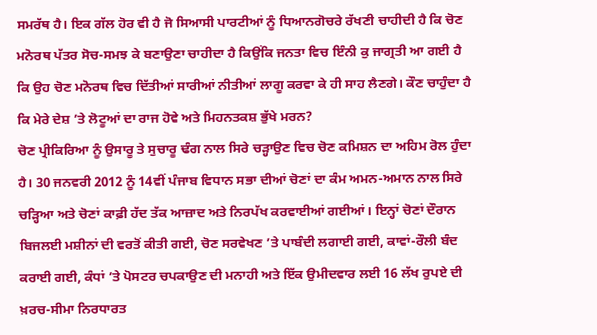ਸਮਰੱਥ ਹੈ। ਇਕ ਗੱਲ ਹੋਰ ਵੀ ਹੈ ਜੋ ਸਿਆਸੀ ਪਾਰਟੀਆਂ ਨੂੰ ਧਿਆਨਗੋਚਰੇ ਰੱਖਣੀ ਚਾਹੀਦੀ ਹੈ ਕਿ ਚੋਣ ਮਨੋਰਥ ਪੱਤਰ ਸੋਚ-ਸਮਝ ਕੇ ਬਣਾਉਣਾ ਚਾਹੀਦਾ ਹੈ ਕਿਉਂਕਿ ਜਨਤਾ ਵਿਚ ਇੰਨੀ ਕੁ ਜਾਗ੍ਰਤੀ ਆ ਗਈ ਹੈ ਕਿ ਉਹ ਚੋਣ ਮਨੋਰਥ ਵਿਚ ਦਿੱਤੀਆਂ ਸਾਰੀਆਂ ਨੀਤੀਆਂ ਲਾਗੂ ਕਰਵਾ ਕੇ ਹੀ ਸਾਹ ਲੈਣਗੇ। ਕੌਣ ਚਾਹੁੰਦਾ ਹੈ ਕਿ ਮੇਰੇ ਦੇਸ਼ ’ਤੇ ਲੋਟੂਆਂ ਦਾ ਰਾਜ ਹੋਵੇ ਅਤੇ ਮਿਹਨਤਕਸ਼ ਭੁੱਖੇ ਮਰਨ?
ਚੋਣ ਪ੍ਰੀਕਿਰਿਆ ਨੂੰ ਉਸਾਰੂ ਤੇ ਸੁਚਾਰੂ ਢੰਗ ਨਾਲ ਸਿਰੇ ਚੜ੍ਹਾਉਣ ਵਿਚ ਚੋਣ ਕਮਿਸ਼ਨ ਦਾ ਅਹਿਮ ਰੋਲ ਹੁੰਦਾ ਹੈ। 30 ਜਨਵਰੀ 2012 ਨੂੰ 14ਵੀਂ ਪੰਜਾਬ ਵਿਧਾਨ ਸਭਾ ਦੀਆਂ ਚੋਣਾਂ ਦਾ ਕੰਮ ਅਮਨ-ਅਮਾਨ ਨਾਲ ਸਿਰੇ ਚੜ੍ਹਿਆ ਅਤੇ ਚੋਣਾਂ ਕਾਫ਼ੀ ਹੱਦ ਤੱਕ ਆਜ਼ਾਦ ਅਤੇ ਨਿਰਪੱਖ ਕਰਵਾਈਆਂ ਗਈਆਂ। ਇਨ੍ਹਾਂ ਚੋਣਾਂ ਦੌਰਾਨ ਬਿਜਲਈ ਮਸ਼ੀਨਾਂ ਦੀ ਵਰਤੋਂ ਕੀਤੀ ਗਈ, ਚੋਣ ਸਰਵੇਖਣ ’ਤੇ ਪਾਬੰਦੀ ਲਗਾਈ ਗਈ, ਕਾਵਾਂ-ਰੌਲੀ ਬੰਦ ਕਰਾਈ ਗਈ, ਕੰਧਾਂ ’ਤੇ ਪੋਸਟਰ ਚਪਕਾਉਣ ਦੀ ਮਨਾਹੀ ਅਤੇ ਇੱਕ ਉਮੀਦਵਾਰ ਲਈ 16 ਲੱਖ ਰੁਪਏ ਦੀ ਖ਼ਰਚ-ਸੀਮਾ ਨਿਰਧਾਰਤ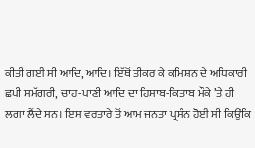ਕੀਤੀ ਗਈ ਸੀ ਆਦਿ, ਆਦਿ। ਇੱਥੋਂ ਤੀਕਰ ਕੇ ਕਮਿਸ਼ਨ ਦੇ ਅਧਿਕਾਰੀ ਛਪੀ ਸਮੱਗਰੀ, ਚਾਹ-ਪਾਣੀ ਆਦਿ ਦਾ ਹਿਸਾਬ-ਕਿਤਾਬ ਮੌਕੇ ’ਤੇ ਹੀ ਲਗਾ ਲੈਂਦੇ ਸਨ। ਇਸ ਵਰਤਾਰੇ ਤੋਂ ਆਮ ਜਨਤਾ ਪ੍ਰਸੰਨ ਹੋਈ ਸੀ ਕਿਉਂਕਿ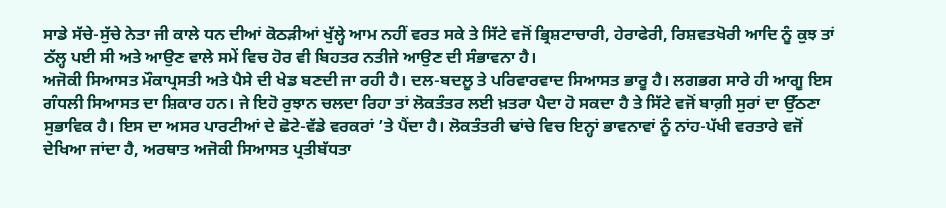ਸਾਡੇ ਸੱਚੇ-ਸੁੱਚੇ ਨੇਤਾ ਜੀ ਕਾਲੇ ਧਨ ਦੀਆਂ ਕੋਠੜੀਆਂ ਖੁੱਲ੍ਹੇ ਆਮ ਨਹੀਂ ਵਰਤ ਸਕੇ ਤੇ ਸਿੱਟੇ ਵਜੋਂ ਭ੍ਰਿਸ਼ਟਾਚਾਰੀ, ਹੇਰਾਫੇਰੀ, ਰਿਸ਼ਵਤਖੋਰੀ ਆਦਿ ਨੂੰ ਕੁਝ ਤਾਂ ਠੱਲ੍ਹ ਪਈ ਸੀ ਅਤੇ ਆਉਣ ਵਾਲੇ ਸਮੇਂ ਵਿਚ ਹੋਰ ਵੀ ਬਿਹਤਰ ਨਤੀਜੇ ਆਉਣ ਦੀ ਸੰਭਾਵਨਾ ਹੈ।
ਅਜੋਕੀ ਸਿਆਸਤ ਮੌਕਾਪ੍ਰਸਤੀ ਅਤੇ ਪੈਸੇ ਦੀ ਖੇਡ ਬਣਦੀ ਜਾ ਰਹੀ ਹੈ। ਦਲ-ਬਦਲੂ ਤੇ ਪਰਿਵਾਰਵਾਦ ਸਿਆਸਤ ਭਾਰੂ ਹੈ। ਲਗਭਗ ਸਾਰੇ ਹੀ ਆਗੂ ਇਸ ਗੰਧਲੀ ਸਿਆਸਤ ਦਾ ਸ਼ਿਕਾਰ ਹਨ। ਜੇ ਇਹੋ ਰੁਝਾਨ ਚਲਦਾ ਰਿਹਾ ਤਾਂ ਲੋਕਤੰਤਰ ਲਈ ਖ਼ਤਰਾ ਪੈਦਾ ਹੋ ਸਕਦਾ ਹੈ ਤੇ ਸਿੱਟੇ ਵਜੋਂ ਬਾਗ਼ੀ ਸੁਰਾਂ ਦਾ ਉੱਠਣਾ ਸੁਭਾਵਿਕ ਹੈ। ਇਸ ਦਾ ਅਸਰ ਪਾਰਟੀਆਂ ਦੇ ਛੋਟੇ-ਵੱਡੇ ਵਰਕਰਾਂ ’ਤੇ ਪੈਂਦਾ ਹੈ। ਲੋਕਤੰਤਰੀ ਢਾਂਚੇ ਵਿਚ ਇਨ੍ਹਾਂ ਭਾਵਨਾਵਾਂ ਨੂੰ ਨਾਂਹ-ਪੱਖੀ ਵਰਤਾਰੇ ਵਜੋਂ ਦੇਖਿਆ ਜਾਂਦਾ ਹੈ, ਅਰਥਾਤ ਅਜੋਕੀ ਸਿਆਸਤ ਪ੍ਰਤੀਬੱਧਤਾ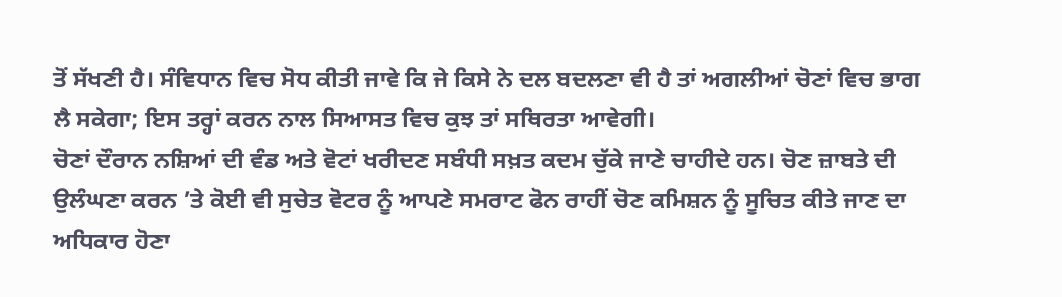ਤੋਂ ਸੱਖਣੀ ਹੈ। ਸੰਵਿਧਾਨ ਵਿਚ ਸੋਧ ਕੀਤੀ ਜਾਵੇ ਕਿ ਜੇ ਕਿਸੇ ਨੇ ਦਲ ਬਦਲਣਾ ਵੀ ਹੈ ਤਾਂ ਅਗਲੀਆਂ ਚੋਣਾਂ ਵਿਚ ਭਾਗ ਲੈ ਸਕੇਗਾ; ਇਸ ਤਰ੍ਹਾਂ ਕਰਨ ਨਾਲ ਸਿਆਸਤ ਵਿਚ ਕੁਝ ਤਾਂ ਸਥਿਰਤਾ ਆਵੇਗੀ।
ਚੋਣਾਂ ਦੌਰਾਨ ਨਸ਼ਿਆਂ ਦੀ ਵੰਡ ਅਤੇ ਵੋਟਾਂ ਖਰੀਦਣ ਸਬੰਧੀ ਸਖ਼ਤ ਕਦਮ ਚੁੱਕੇ ਜਾਣੇ ਚਾਹੀਦੇ ਹਨ। ਚੋਣ ਜ਼ਾਬਤੇ ਦੀ ਉਲੰਘਣਾ ਕਰਨ ’ਤੇ ਕੋਈ ਵੀ ਸੁਚੇਤ ਵੋਟਰ ਨੂੰ ਆਪਣੇ ਸਮਰਾਟ ਫੋਨ ਰਾਹੀਂ ਚੋਣ ਕਮਿਸ਼ਨ ਨੂੰ ਸੂਚਿਤ ਕੀਤੇ ਜਾਣ ਦਾ ਅਧਿਕਾਰ ਹੋਣਾ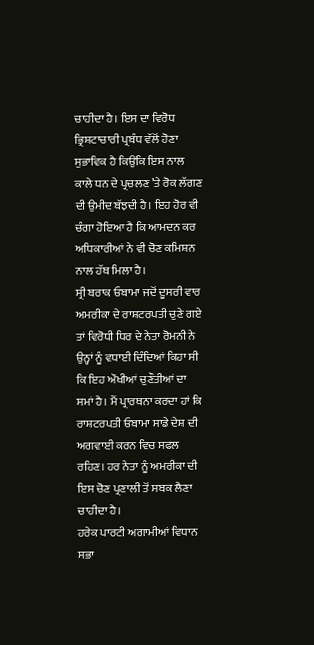ਚਾਹੀਦਾ ਹੈ। ਇਸ ਦਾ ਵਿਰੋਧ ਭ੍ਰਿਸ਼ਟਾਚਾਰੀ ਪ੍ਰਬੰਧ ਵੱਲੋਂ ਹੋਣਾ ਸੁਭਾਵਿਕ ਹੈ ਕਿਉਂਕਿ ਇਸ ਨਾਲ ਕਾਲੇ ਧਨ ਦੇ ਪ੍ਰਚਲਣ ’ਤੇ ਰੋਕ ਲੱਗਣ ਦੀ ਉਮੀਦ ਬੱਝਦੀ ਹੈ। ਇਹ ਹੋਰ ਵੀ ਚੰਗਾ ਹੋਇਆ ਹੈ ਕਿ ਆਮਦਨ ਕਰ ਅਧਿਕਾਰੀਆਂ ਨੇ ਵੀ ਚੋਣ ਕਮਿਸ਼ਨ ਨਾਲ ਹੱਥ ਮਿਲਾ ਹੈ।
ਸ੍ਰੀ ਬਰਾਕ ਓਬਾਮਾ ਜਦੋਂ ਦੂਸਰੀ ਵਾਰ ਅਮਰੀਕਾ ਦੇ ਰਾਸ਼ਟਰਪਤੀ ਚੁਣੇ ਗਏ ਤਾਂ ਵਿਰੋਧੀ ਧਿਰ ਦੇ ਨੇਤਾ ਰੋਮਨੀ ਨੇ ਉਨ੍ਹਾਂ ਨੂੰ ਵਧਾਈ ਦਿੰਦਿਆਂ ਕਿਹਾ ਸੀ ਕਿ ਇਹ ਔਖੀਆਂ ਚੁਣੌਤੀਆਂ ਦਾ ਸਮਾਂ ਹੈ। ਮੈਂ ਪ੍ਰਾਰਥਨਾ ਕਰਦਾ ਹਾਂ ਕਿ ਰਾਸ਼ਟਰਪਤੀ ਓਬਾਮਾ ਸਾਡੇ ਦੇਸ਼ ਦੀ ਅਗਵਾਈ ਕਰਨ ਵਿਚ ਸਫਲ ਰਹਿਣ। ਹਰ ਨੇਤਾ ਨੂੰ ਅਮਰੀਕਾ ਦੀ ਇਸ ਚੋਣ ਪ੍ਰਣਾਲੀ ਤੋਂ ਸਬਕ ਲੈਣਾ ਚਾਹੀਦਾ ਹੈ।
ਹਰੇਕ ਪਾਰਟੀ ਅਗਾਮੀਆਂ ਵਿਧਾਨ ਸਭਾ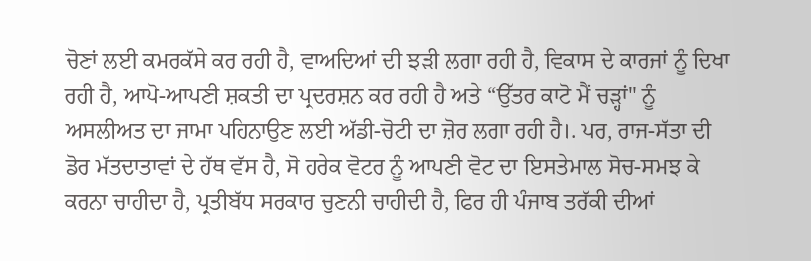ਚੋਣਾਂ ਲਈ ਕਮਰਕੱਸੇ ਕਰ ਰਹੀ ਹੈ, ਵਾਅਦਿਆਂ ਦੀ ਝੜੀ ਲਗਾ ਰਹੀ ਹੈ, ਵਿਕਾਸ ਦੇ ਕਾਰਜਾਂ ਨੂੰ ਦਿਖਾ ਰਹੀ ਹੈ, ਆਪੋ-ਆਪਣੀ ਸ਼ਕਤੀ ਦਾ ਪ੍ਰਦਰਸ਼ਨ ਕਰ ਰਹੀ ਹੈ ਅਤੇ “ਉੱਤਰ ਕਾਟੋ ਮੈਂ ਚੜ੍ਹਾਂ" ਨੂੰ ਅਸਲੀਅਤ ਦਾ ਜਾਮਾ ਪਹਿਨਾਉਣ ਲਈ ਅੱਡੀ-ਚੋਟੀ ਦਾ ਜ਼ੋਰ ਲਗਾ ਰਹੀ ਹੈ।. ਪਰ, ਰਾਜ-ਸੱਤਾ ਦੀ ਡੋਰ ਮੱਤਦਾਤਾਵਾਂ ਦੇ ਹੱਥ ਵੱਸ ਹੈ, ਸੋ ਹਰੇਕ ਵੋਟਰ ਨੂੰ ਆਪਣੀ ਵੋਟ ਦਾ ਇਸਤੇਮਾਲ ਸੋਚ-ਸਮਝ ਕੇ ਕਰਨਾ ਚਾਹੀਦਾ ਹੈ, ਪ੍ਰਤੀਬੱਧ ਸਰਕਾਰ ਚੁਣਨੀ ਚਾਹੀਦੀ ਹੈ, ਫਿਰ ਹੀ ਪੰਜਾਬ ਤਰੱਕੀ ਦੀਆਂ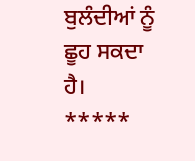ਬੁਲੰਦੀਆਂ ਨੂੰ ਛੂਹ ਸਕਦਾ ਹੈ।
*****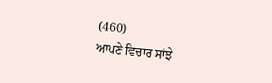(460)
ਆਪਣੇ ਵਿਚਾਰ ਸਾਂਝੇ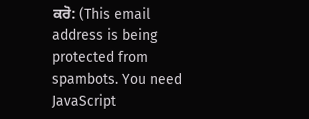ਕਰੋ: (This email address is being protected from spambots. You need JavaScript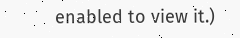enabled to view it.)